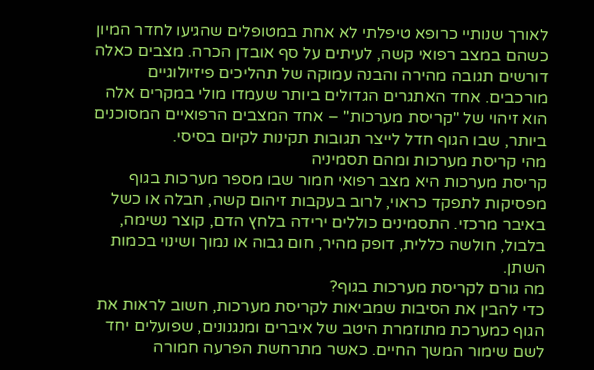לאורך שנותיי כרופא טיפלתי לא אחת במטופלים שהגיעו לחדר המיון כשהם במצב רפואי קשה, לעיתים על סף אובדן הכרה. מצבים כאלה דורשים תגובה מהירה והבנה עמוקה של תהליכים פיזיולוגיים מורכבים. אחד האתגרים הגדולים ביותר שעמדו מולי במקרים אלה הוא זיהוי של "קריסת מערכות" – אחד המצבים הרפואיים המסוכנים ביותר, שבו הגוף חדל לייצר תגובות תקינות לקיום בסיסי.
מהי קריסת מערכות ומהם תסמיניה
קריסת מערכות היא מצב רפואי חמור שבו מספר מערכות בגוף מפסיקות לתפקד כראוי, לרוב בעקבות זיהום קשה, חבלה או כשל באיבר מרכזי. התסמינים כוללים ירידה בלחץ הדם, קוצר נשימה, בלבול, חולשה כללית, דופק מהיר, חום גבוה או נמוך ושינוי בכמות השתן.
מה גורם לקריסת מערכות בגוף?
כדי להבין את הסיבות שמביאות לקריסת מערכות, חשוב לראות את הגוף כמערכת מתוזמרת היטב של איברים ומנגנונים, שפועלים יחד לשם שימור המשך החיים. כאשר מתרחשת הפרעה חמורה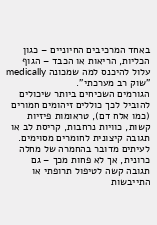באחד המרכיבים החיוניים – כגון הכליות, הריאות או הכבד – הגוף עלול להיכנס למה שמכונה medically "שוק רב מערכתי".
הגורמים השכיחים ביותר שיכולים להוביל לכך כוללים זיהומים חמורים (כמו אלח דם), טראומות פיזיות קשות, כוויות נרחבות, קריסת לב או תגובה קיצונית לחומרים מסוימים. לעיתים מדובר בהחמרה של מחלה כרונית, אך לא פחות מכך – גם תגובה קשה לטיפול תרופתי או התייבשות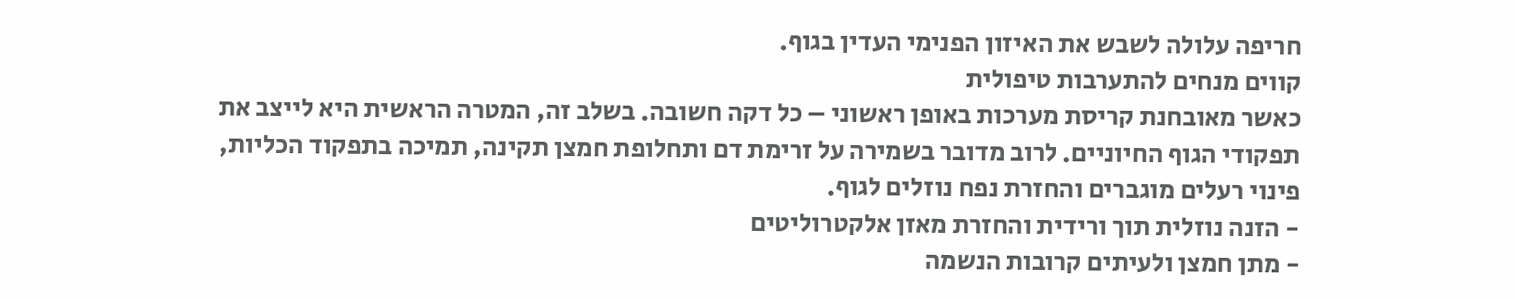חריפה עלולה לשבש את האיזון הפנימי העדין בגוף.
קווים מנחים להתערבות טיפולית
כאשר מאובחנת קריסת מערכות באופן ראשוני – כל דקה חשובה. בשלב זה, המטרה הראשית היא לייצב את תפקודי הגוף החיוניים. לרוב מדובר בשמירה על זרימת דם ותחלופת חמצן תקינה, תמיכה בתפקוד הכליות, פינוי רעלים מוגברים והחזרת נפח נוזלים לגוף.
- הזנה נוזלית תוך ורידית והחזרת מאזן אלקטרוליטים
- מתן חמצן ולעיתים קרובות הנשמה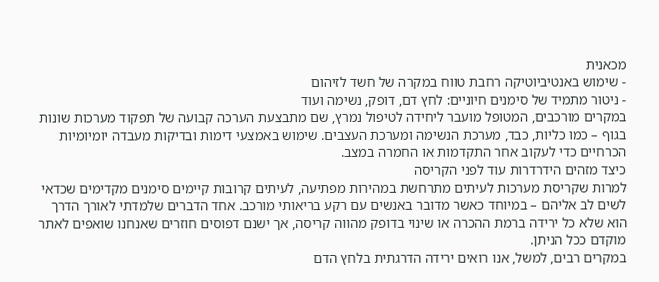מכאנית
- שימוש באנטיביוטיקה רחבת טווח במקרה של חשד לזיהום
- ניטור מתמיד של סימנים חיוניים: לחץ דם, דופק, נשימה ועוד
במקרים מורכבים, המטופל מועבר ליחידה לטיפול נמרץ, שם מתבצעת הערכה קבועה של תפקוד מערכות שונות בגוף – כמו כליות, כבד, מערכת הנשימה ומערכת העצבים. שימוש באמצעי דימות ובדיקות מעבדה יומיומיות הכרחיים כדי לעקוב אחר התקדמות או החמרה במצב.
כיצד מזהים הידרדרות עוד לפני הקריסה
למרות שקריסת מערכות לעיתים מתרחשת במהירות מפתיעה, לעיתים קרובות קיימים סימנים מקדימים שכדאי לשים לב אליהם – במיוחד כאשר מדובר באנשים עם רקע בריאותי מורכב. אחד הדברים שלמדתי לאורך הדרך הוא שלא כל ירידה ברמת ההכרה או שינוי בדופק מהווה קריסה, אך ישנם דפוסים חוזרים שאנחנו שואפים לאתר מוקדם ככל הניתן.
במקרים רבים, למשל, אנו רואים ירידה הדרגתית בלחץ הדם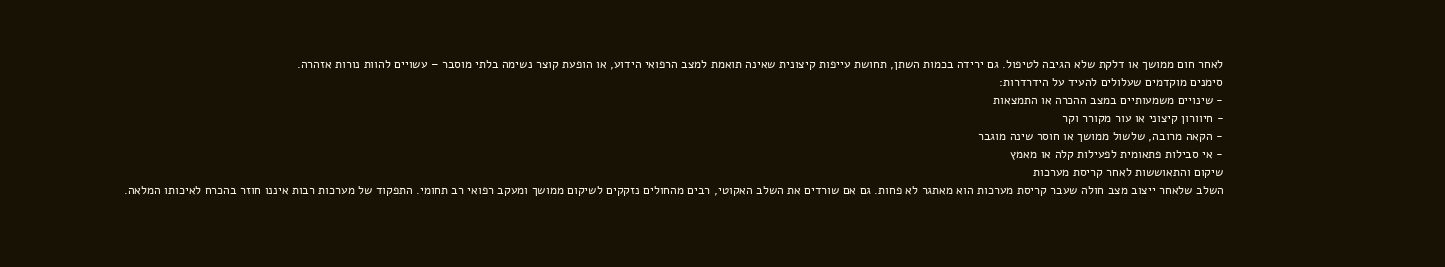לאחר חום ממושך או דלקת שלא הגיבה לטיפול. גם ירידה בכמות השתן, תחושת עייפות קיצונית שאינה תואמת למצב הרפואי הידוע, או הופעת קוצר נשימה בלתי מוסבר – עשויים להוות נורות אזהרה.
סימנים מוקדמים שעלולים להעיד על הידרדרות:
- שינויים משמעותיים במצב ההכרה או התמצאות
- חיוורון קיצוני או עור מקורר וקר
- הקאה מרובה, שלשול ממושך או חוסר שינה מוגבר
- אי סבילות פתאומית לפעילות קלה או מאמץ
שיקום והתאוששות לאחר קריסת מערכות
השלב שלאחר ייצוב מצב חולה שעבר קריסת מערכות הוא מאתגר לא פחות. גם אם שורדים את השלב האקוטי, רבים מהחולים נזקקים לשיקום ממושך ומעקב רפואי רב תחומי. התפקוד של מערכות רבות איננו חוזר בהכרח לאיכותו המלאה.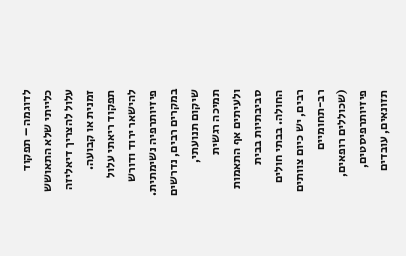לדוגמה – תפקוד כלייתי שלא התאושש עלול להצריך דיאליזה זמנית או קבועה. תפקוד ריאתי עלול להישאר ירוד ודורש פיזיותרפיה נשימתית.
במקרים רבים, נדרשים שיקום תנועתי, תמיכה רגשית ולעיתים אף התאמות סביבתיות בבית החולה. בבתי חולים רבים, יש כיום צוותים רב-תחומיים (שכוללים רופאים, פיזיותרפיסטים, תזונאים, עובדים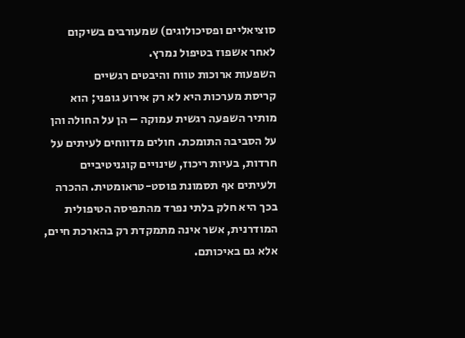סוציאליים ופסיכולוגים) שמעורבים בשיקום לאחר אשפוז בטיפול נמרץ.
השפעות ארוכות טווח והיבטים רגשיים
קריסת מערכות היא לא רק אירוע גופני; הוא מותיר השפעה רגשית עמוקה – הן על החולה והן על הסביבה התומכת. חולים מדווחים לעיתים על חרדות, בעיות ריכוז, שינויים קוגניטיביים ולעיתים אף תסמונת פוסט-טראומטית. ההכרה בכך היא חלק בלתי נפרד מהתפיסה הטיפולית המודרנית, אשר אינה מתמקדת רק בהארכת חיים, אלא גם באיכותם.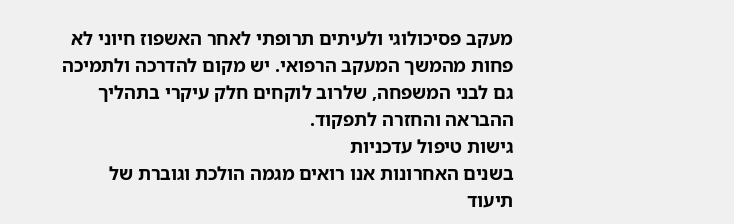מעקב פסיכולוגי ולעיתים תרופתי לאחר האשפוז חיוני לא פחות מהמשך המעקב הרפואי. יש מקום להדרכה ולתמיכה גם לבני המשפחה, שלרוב לוקחים חלק עיקרי בתהליך ההבראה והחזרה לתפקוד.
גישות טיפול עדכניות
בשנים האחרונות אנו רואים מגמה הולכת וגוברת של תיעוד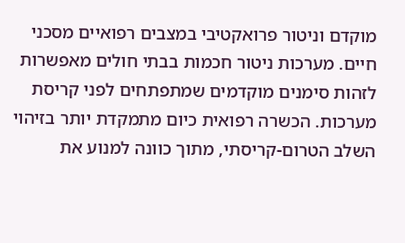מוקדם וניטור פרואקטיבי במצבים רפואיים מסכני חיים. מערכות ניטור חכמות בבתי חולים מאפשרות לזהות סימנים מוקדמים שמתפתחים לפני קריסת מערכות. הכשרה רפואית כיום מתמקדת יותר בזיהוי השלב הטרום-קריסתי, מתוך כוונה למנוע את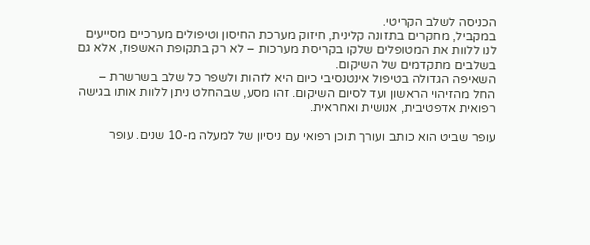הכניסה לשלב הקריטי.
במקביל, מחקרים בתזונה קלינית, חיזוק מערכת החיסון וטיפולים מערכיים מסייעים לנו ללוות את המטופלים שלקו בקריסת מערכות – לא רק בתקופת האשפוז, אלא גם בשלבים מתקדמים של השיקום.
השאיפה הגדולה בטיפול אינטנסיבי כיום היא לזהות ולשפר כל שלב בשרשרת – החל מהזיהוי הראשון ועד לסיום השיקום. זהו מסע, שבהחלט ניתן ללוות אותו בגישה רפואית אדפטיבית, אנושית ואחראית.

עופר שביט הוא כותב ועורך תוכן רפואי עם ניסיון של למעלה מ-10 שנים. עופר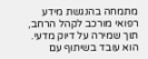מתמחה בהנגשת מידע רפואי מורכב לקהל הרחב, תוך שמירה על דיוק מדעי. הוא עובד בשיתוף עם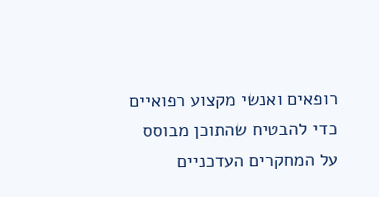רופאים ואנשי מקצוע רפואיים כדי להבטיח שהתוכן מבוסס על המחקרים העדכניים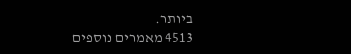ביותר.
4513 מאמרים נוספים